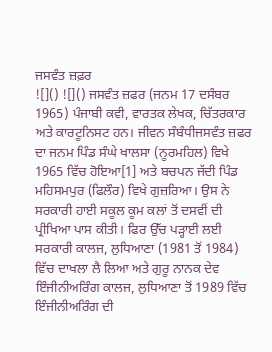ਜਸਵੰਤ ਜ਼ਫ਼ਰ
![]() ![]() ਜਸਵੰਤ ਜ਼ਫਰ (ਜਨਮ 17 ਦਸੰਬਰ 1965) ਪੰਜਾਬੀ ਕਵੀ, ਵਾਰਤਕ ਲੇਖਕ, ਚਿੱਤਰਕਾਰ ਅਤੇ ਕਾਰਟੂਨਿਸਟ ਹਨ। ਜੀਵਨ ਸੰਬੰਧੀਜਸਵੰਤ ਜ਼ਫਰ ਦਾ ਜਨਮ ਪਿੰਡ ਸੰਘੇ ਖਾਲਸਾ (ਨੂਰਮਹਿਲ) ਵਿਖੇ 1965 ਵਿੱਚ ਹੋਇਆ[1] ਅਤੇ ਬਚਪਨ ਜੱਦੀ ਪਿੰਡ ਮਹਿਸਮਪੁਰ (ਫਿਲੌਰ) ਵਿਖੇ ਗੁਜ਼ਰਿਆ। ਉਸ ਨੇ ਸਰਕਾਰੀ ਹਾਈ ਸਕੂਲ ਕੂਮ ਕਲਾਂ ਤੋਂ ਦਸਵੀਂ ਦੀ ਪ੍ਰੀਖਿਆ ਪਾਸ ਕੀਤੀ। ਫਿਰ ਉੱਚ ਪੜ੍ਹਾਈ ਲਈ ਸਰਕਾਰੀ ਕਾਲਜ, ਲੁਧਿਆਣਾ (1981 ਤੋਂ 1984) ਵਿੱਚ ਦਾਖਲਾ ਲੈ ਲਿਆ ਅਤੇ ਗੁਰੂ ਨਾਨਕ ਦੇਵ ਇੰਜੀਨੀਅਰਿੰਗ ਕਾਲਜ, ਲੁਧਿਆਣਾ ਤੋਂ 1989 ਵਿੱਚ ਇੰਜੀਨੀਅਰਿੰਗ ਦੀ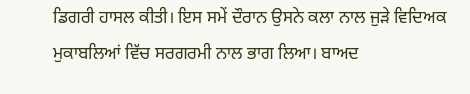ਡਿਗਰੀ ਹਾਸਲ ਕੀਤੀ। ਇਸ ਸਮੇਂ ਦੌਰਾਨ ਉਸਨੇ ਕਲਾ ਨਾਲ ਜੁੜੇ ਵਿਦਿਅਕ ਮੁਕਾਬਲਿਆਂ ਵਿੱਚ ਸਰਗਰਮੀ ਨਾਲ ਭਾਗ ਲਿਆ। ਬਾਅਦ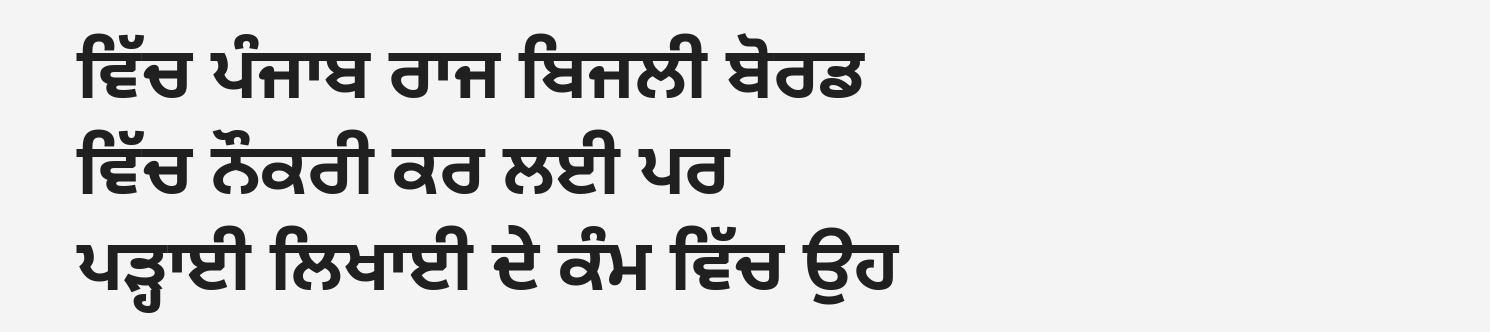ਵਿੱਚ ਪੰਜਾਬ ਰਾਜ ਬਿਜਲੀ ਬੋਰਡ ਵਿੱਚ ਨੌਕਰੀ ਕਰ ਲਈ ਪਰ ਪੜ੍ਹਾਈ ਲਿਖਾਈ ਦੇ ਕੰਮ ਵਿੱਚ ਉਹ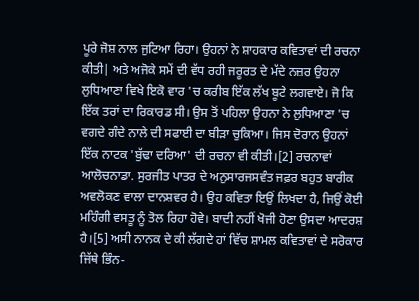ਪੂਰੇ ਜੋਸ਼ ਨਾਲ ਜੁਟਿਆ ਰਿਹਾ। ਉਹਨਾਂ ਨੇ ਸ਼ਾਹਕਾਰ ਕਵਿਤਾਵਾਂ ਦੀ ਰਚਨਾ ਕੀਤੀ| ਅਤੇ ਅਜੋਕੇ ਸਮੇਂ ਦੀ ਵੱਧ ਰਹੀ ਜਰੂਰਤ ਦੇ ਮੱਦੇ ਨਜ਼ਰ ਉਹਨਾ ਲੁਧਿਆਣਾ ਵਿਖੇ ਇਕੋ ਵਾਰ 'ਚ ਕਰੀਬ ਇੱਕ ਲੱਖ ਬੂਟੇ ਲਗਵਾਏ। ਜੋ ਕਿ ਇੱਕ ਤਰਾਂ ਦਾ ਰਿਕਾਰਡ ਸੀ। ਉਸ ਤੋਂ ਪਹਿਲਾ ਉਹਨਾ ਨੇ ਲੁਧਿਆਣਾ 'ਚ ਵਗਦੇ ਗੰਦੇ ਨਾਲੇ ਦੀ ਸਫਾਈ ਦਾ ਬੀੜਾ ਚੁਕਿਆ। ਜਿਸ ਦੋਰਾਨ ਉਹਨਾਂ ਇੱਕ ਨਾਟਕ 'ਬੁੱਢਾ ਦਰਿਆ' ਦੀ ਰਚਨਾ ਵੀ ਕੀਤੀ।[2] ਰਚਨਾਵਾਂ
ਆਲੋਚਨਾਡਾ. ਸੁਰਜੀਤ ਪਾਤਰ ਦੇ ਅਨੁਸਾਰਜਸਵੰਤ ਜਫ਼ਰ ਬਹੁਤ ਬਾਰੀਕ ਅਵਲੋਕਣ ਵਾਲਾ ਦਾਨਸ਼ਵਰ ਹੈ। ਉਹ ਕਵਿਤਾ ਇਉਂ ਲਿਖਦਾ ਹੈ, ਜਿਉਂ ਕੋਈ ਮਹਿੰਗੀ ਵਸਤੂ ਨੂੰ ਤੋਲ ਰਿਹਾ ਹੋਵੇ। ਬਾਦੀ ਨਹੀਂ ਖੋਜੀ ਹੋਣਾ ਉਸਦਾ ਆਦਰਸ਼ ਹੈ।[5] ਅਸੀ ਨਾਨਕ ਦੇ ਕੀ ਲੱਗਦੇ ਹਾਂ ਵਿੱਚ ਸ਼ਾਮਲ ਕਵਿਤਾਵਾਂ ਦੇ ਸਰੋਕਾਰ ਜਿੱਥੇ ਭਿੰਨ-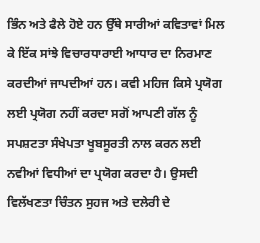ਭਿੰਨ ਅਤੇ ਫੈਲੇ ਹੋਏ ਹਨ ਉੱਥੇ ਸਾਰੀਆਂ ਕਵਿਤਾਵਾਂ ਮਿਲ ਕੇ ਇੱਕ ਸਾਂਝੇ ਵਿਚਾਰਧਾਰਾਈ ਆਧਾਰ ਦਾ ਨਿਰਮਾਣ ਕਰਦੀਆਂ ਜਾਪਦੀਆਂ ਹਨ। ਕਵੀ ਮਹਿਜ ਕਿਸੇ ਪ੍ਰਯੋਗ ਲਈ ਪ੍ਰਯੋਗ ਨਹੀਂ ਕਰਦਾ ਸਗੋਂ ਆਪਣੀ ਗੱਲ ਨੂੰ ਸਪਸ਼ਟਤਾ ਸੰਖੇਪਤਾ ਖੂਬਸੂਰਤੀ ਨਾਲ ਕਰਨ ਲਈ ਨਵੀਆਂ ਵਿਧੀਆਂ ਦਾ ਪ੍ਰਯੋਗ ਕਰਦਾ ਹੈ। ਉਸਦੀ ਵਿਲੱਖਣਤਾ ਚਿੰਤਨ ਸੁਹਜ ਅਤੇ ਦਲੇਰੀ ਦੇ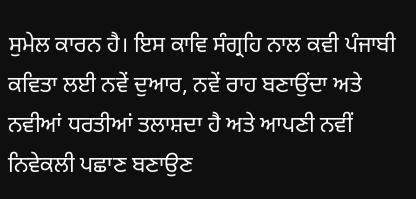ਸੁਮੇਲ ਕਾਰਨ ਹੈ। ਇਸ ਕਾਵਿ ਸੰਗ੍ਰਹਿ ਨਾਲ ਕਵੀ ਪੰਜਾਬੀ ਕਵਿਤਾ ਲਈ ਨਵੇਂ ਦੁਆਰ, ਨਵੇਂ ਰਾਹ ਬਣਾਉਂਦਾ ਅਤੇ ਨਵੀਆਂ ਧਰਤੀਆਂ ਤਲਾਸ਼ਦਾ ਹੈ ਅਤੇ ਆਪਣੀ ਨਵੀਂ ਨਿਵੇਕਲੀ ਪਛਾਣ ਬਣਾਉਣ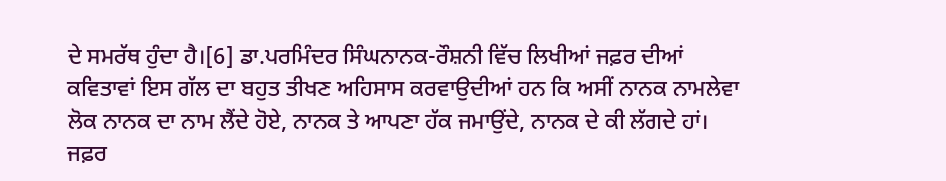ਦੇ ਸਮਰੱਥ ਹੁੰਦਾ ਹੈ।[6] ਡਾ.ਪਰਮਿੰਦਰ ਸਿੰਘਨਾਨਕ-ਰੌਸ਼ਨੀ ਵਿੱਚ ਲਿਖੀਆਂ ਜਫ਼ਰ ਦੀਆਂ ਕਵਿਤਾਵਾਂ ਇਸ ਗੱਲ ਦਾ ਬਹੁਤ ਤੀਖਣ ਅਹਿਸਾਸ ਕਰਵਾਉਦੀਆਂ ਹਨ ਕਿ ਅਸੀਂ ਨਾਨਕ ਨਾਮਲੇਵਾ ਲੋਕ ਨਾਨਕ ਦਾ ਨਾਮ ਲੈਂਦੇ ਹੋਏ, ਨਾਨਕ ਤੇ ਆਪਣਾ ਹੱਕ ਜਮਾਉਂਦੇ, ਨਾਨਕ ਦੇ ਕੀ ਲੱਗਦੇ ਹਾਂ। ਜਫ਼ਰ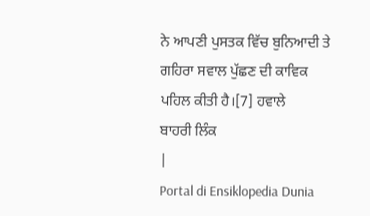ਨੇ ਆਪਣੀ ਪੁਸਤਕ ਵਿੱਚ ਬੁਨਿਆਦੀ ਤੇ ਗਹਿਰਾ ਸਵਾਲ ਪੁੱਛਣ ਦੀ ਕਾਵਿਕ ਪਹਿਲ ਕੀਤੀ ਹੈ।[7] ਹਵਾਲੇ
ਬਾਹਰੀ ਲਿੰਕ
|
Portal di Ensiklopedia Dunia